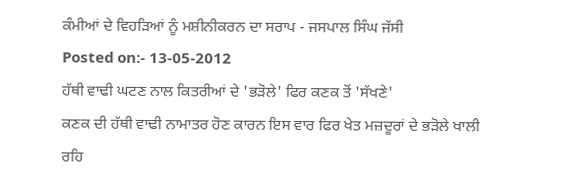ਕੰਮੀਆਂ ਦੇ ਵਿਹੜਿਆਂ ਨੂੰ ਮਸ਼ੀਨੀਕਰਨ ਦਾ ਸਰਾਪ - ਜਸਪਾਲ ਸਿੰਘ ਜੱਸੀ
Posted on:- 13-05-2012
ਹੱਥੀ ਵਾਢੀ ਘਟਣ ਨਾਲ ਕਿਤਰੀਆਂ ਦੇ 'ਭੜੋਲੇ' ਫਿਰ ਕਣਕ ਤੋਂ 'ਸੱਖਣੇ'
ਕਣਕ ਦੀ ਹੱਥੀ ਵਾਢੀ ਨਾਮਾਤਰ ਹੋਣ ਕਾਰਨ ਇਸ ਵਾਰ ਫਿਰ ਖੇਤ ਮਜ਼ਦੂਰਾਂ ਦੇ ਭੜੋਲੇ ਖਾਲੀ ਰਹਿ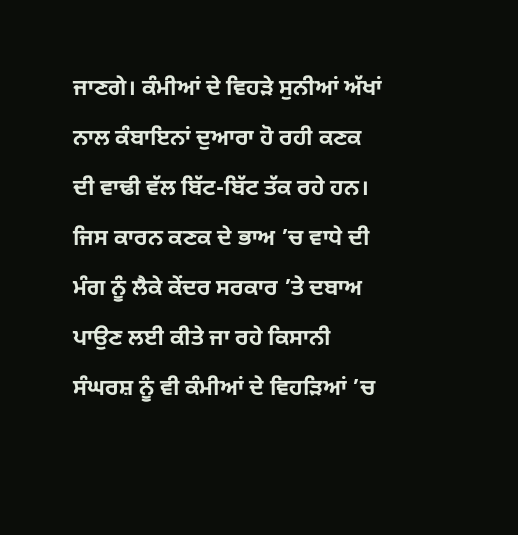ਜਾਣਗੇ। ਕੰਮੀਆਂ ਦੇ ਵਿਹੜੇ ਸੁਨੀਆਂ ਅੱਖਾਂ ਨਾਲ ਕੰਬਾਇਨਾਂ ਦੁਆਰਾ ਹੋ ਰਹੀ ਕਣਕ ਦੀ ਵਾਢੀ ਵੱਲ ਬਿੱਟ-ਬਿੱਟ ਤੱਕ ਰਹੇ ਹਨ। ਜਿਸ ਕਾਰਨ ਕਣਕ ਦੇ ਭਾਅ ’ਚ ਵਾਧੇ ਦੀ ਮੰਗ ਨੂੰ ਲੈਕੇ ਕੇਂਦਰ ਸਰਕਾਰ ’ਤੇ ਦਬਾਅ ਪਾਉਣ ਲਈ ਕੀਤੇ ਜਾ ਰਹੇ ਕਿਸਾਨੀ ਸੰਘਰਸ਼ ਨੂੰ ਵੀ ਕੰਮੀਆਂ ਦੇ ਵਿਹੜਿਆਂ ’ਚ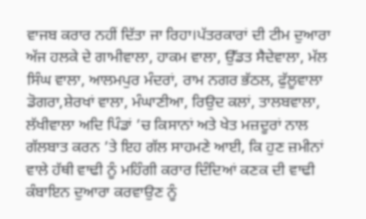ਵਾਜਬ ਕਰਾਰ ਨਹੀਂ ਦਿੱਤਾ ਜਾ ਰਿਹਾ।ਪੱਤਰਕਾਰਾਂ ਦੀ ਟੀਮ ਦੁਆਰਾ ਅੱਜ ਹਲਕੇ ਦੇ ਗਾਮੀਵਾਲਾ, ਹਾਕਮ ਵਾਲਾ, ਉੱਡਤ ਸੈਦੇਵਾਲਾ, ਮੱਲ ਸਿੰਘ ਵਾਲਾ, ਆਲਮਪੁਰ ਮੰਦਰਾਂ, ਰਾਮ ਨਗਰ ਭੱਠਲ, ਫੁੱਲੂਵਾਲਾ ਡੋਗਰਾ,ਸ਼ੇਰਖਾਂ ਵਾਲਾ, ਮੰਘਾਣੀਆ, ਰਿਉਦ ਕਲਾਂ, ਤਾਲਬਵਾਲਾ, ਲੱਖੀਵਾਲਾ ਅਦਿ ਪਿੰਡਾਂ ’ਚ ਕਿਸਾਨਾਂ ਅਤੇ ਖੇਤ ਮਜ਼ਦੂਰਾਂ ਨਾਲ ਗੱਲਬਾਤ ਕਰਨ ’ਤੇ ਇਹ ਗੱਲ ਸਾਹਮਣੇ ਆਈ, ਕਿ ਹੁਣ ਜ਼ਮੀਨਾਂ ਵਾਲੇ ਹੱਥੀ ਵਾਢੀ ਨੂੰ ਮਹਿੰਗੀ ਕਰਾਰ ਦਿੰਦਿਆਂ ਕਣਕ ਦੀ ਵਾਢੀ ਕੰਬਾਇਨ ਦੁਆਰਾ ਕਰਵਾਉਣ ਨੂੰ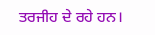ਤਰਜੀਹ ਦੇ ਰਹੇ ਹਨ।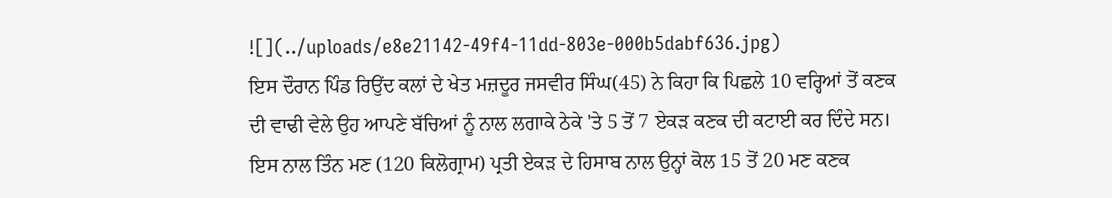![](../uploads/e8e21142-49f4-11dd-803e-000b5dabf636.jpg)
ਇਸ ਦੌਰਾਨ ਪਿੰਡ ਰਿਉਂਦ ਕਲਾਂ ਦੇ ਖੇਤ ਮਜ਼ਦੂਰ ਜਸਵੀਰ ਸਿੰਘ(45) ਨੇ ਕਿਹਾ ਕਿ ਪਿਛਲੇ 10 ਵਰ੍ਹਿਆਂ ਤੋਂ ਕਣਕ ਦੀ ਵਾਢੀ ਵੇਲੇ ਉਹ ਆਪਣੇ ਬੱਚਿਆਂ ਨੂੰ ਨਾਲ ਲਗਾਕੇ ਠੇਕੇ 'ਤੇ 5 ਤੋਂ 7 ਏਕੜ ਕਣਕ ਦੀ ਕਟਾਈ ਕਰ ਦਿੰਦੇ ਸਨ। ਇਸ ਨਾਲ ਤਿੰਨ ਮਣ (120 ਕਿਲੋਗ੍ਰਾਮ) ਪ੍ਰਤੀ ਏਕੜ ਦੇ ਹਿਸਾਬ ਨਾਲ ਉਨ੍ਹਾਂ ਕੋਲ 15 ਤੋਂ 20 ਮਣ ਕਣਕ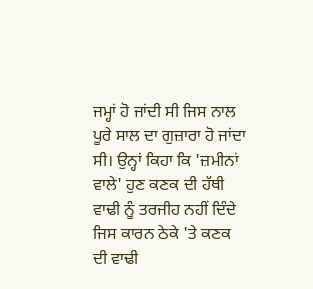ਜਮ੍ਹਾਂ ਹੋ ਜਾਂਦੀ ਸੀ ਜਿਸ ਨਾਲ ਪੂਰੇ ਸਾਲ ਦਾ ਗੁਜ਼ਾਰਾ ਹੋ ਜਾਂਦਾ ਸੀ। ਉਨ੍ਹਾਂ ਕਿਹਾ ਕਿ 'ਜ਼ਮੀਨਾਂ ਵਾਲੇ' ਹੁਣ ਕਣਕ ਦੀ ਹੱਥੀ ਵਾਢੀ ਨੂੰ ਤਰਜੀਹ ਨਹੀਂ ਦਿੰਦੇ ਜਿਸ ਕਾਰਨ ਠੇਕੇ 'ਤੇ ਕਣਕ ਦੀ ਵਾਢੀ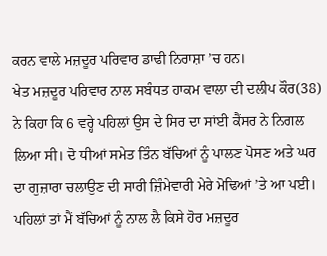ਕਰਨ ਵਾਲੇ ਮਜ਼ਦੂਰ ਪਰਿਵਾਰ ਡਾਢੀ ਨਿਰਾਸ਼ਾ ’ਚ ਹਨ।
ਖੇਤ ਮਜ਼ਦੂਰ ਪਰਿਵਾਰ ਨਾਲ ਸਬੰਧਤ ਹਾਕਮ ਵਾਲਾ ਦੀ ਦਲੀਪ ਕੌਰ(38) ਨੇ ਕਿਹਾ ਕਿ 6 ਵਰ੍ਹੇ ਪਹਿਲਾਂ ਉਸ ਦੇ ਸਿਰ ਦਾ ਸਾਂਈ ਕੈਂਸਰ ਨੇ ਨਿਗਲ ਲਿਆ ਸੀ। ਦੋ ਧੀਆਂ ਸਮੇਤ ਤਿੰਨ ਬੱਚਿਆਂ ਨੂੰ ਪਾਲਣ ਪੋਸਣ ਅਤੇ ਘਰ ਦਾ ਗੁਜ਼ਾਰਾ ਚਲਾਉਣ ਦੀ ਸਾਰੀ ਜ਼ਿੰਮੇਵਾਰੀ ਮੇਰੇ ਮੋਢਿਆਂ ’ਤੇ ਆ ਪਈ। ਪਹਿਲਾਂ ਤਾਂ ਮੈਂ ਬੱਚਿਆਂ ਨੂੰ ਨਾਲ ਲੈ ਕਿਸੇ ਹੋਰ ਮਜ਼ਦੂਰ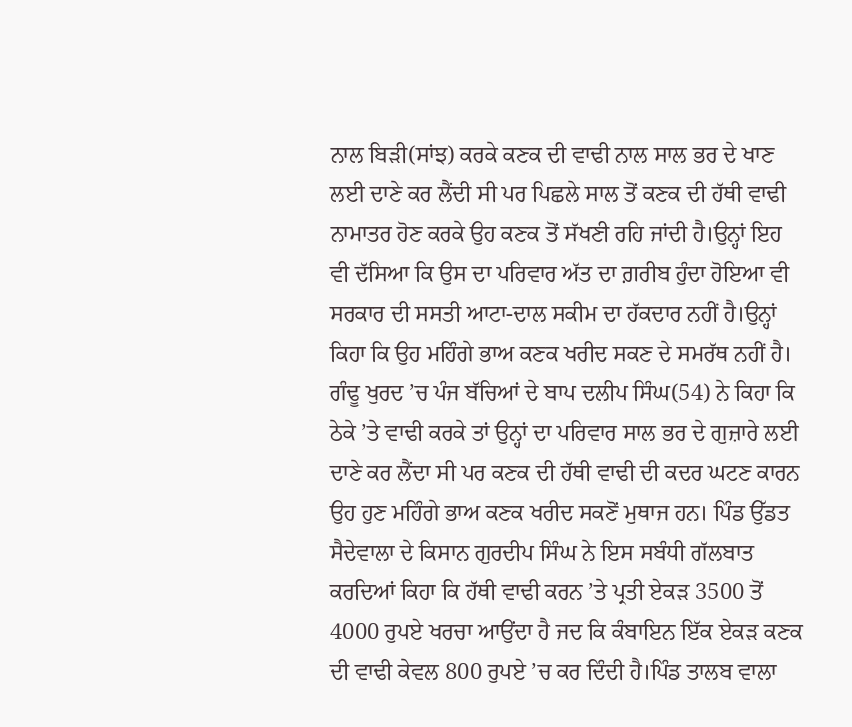ਨਾਲ ਬਿੜੀ(ਸਾਂਝ) ਕਰਕੇ ਕਣਕ ਦੀ ਵਾਢੀ ਨਾਲ ਸਾਲ ਭਰ ਦੇ ਖਾਣ ਲਈ ਦਾਣੇ ਕਰ ਲੈਂਦੀ ਸੀ ਪਰ ਪਿਛਲੇ ਸਾਲ ਤੋਂ ਕਣਕ ਦੀ ਹੱਥੀ ਵਾਢੀ ਨਾਮਾਤਰ ਹੋਣ ਕਰਕੇ ਉਹ ਕਣਕ ਤੋਂ ਸੱਖਣੀ ਰਹਿ ਜਾਂਦੀ ਹੈ।ਉਨ੍ਹਾਂ ਇਹ ਵੀ ਦੱਸਿਆ ਕਿ ਉਸ ਦਾ ਪਰਿਵਾਰ ਅੱਤ ਦਾ ਗ਼ਰੀਬ ਹੁੰਦਾ ਹੋਇਆ ਵੀ ਸਰਕਾਰ ਦੀ ਸਸਤੀ ਆਟਾ-ਦਾਲ ਸਕੀਮ ਦਾ ਹੱਕਦਾਰ ਨਹੀਂ ਹੈ।ਉਨ੍ਹਾਂ ਕਿਹਾ ਕਿ ਉਹ ਮਹਿੰਗੇ ਭਾਅ ਕਣਕ ਖਰੀਦ ਸਕਣ ਦੇ ਸਮਰੱਥ ਨਹੀਂ ਹੈ।
ਗੰਢੂ ਖੁਰਦ ’ਚ ਪੰਜ ਬੱਚਿਆਂ ਦੇ ਬਾਪ ਦਲੀਪ ਸਿੰਘ(54) ਨੇ ਕਿਹਾ ਕਿ ਠੇਕੇ ’ਤੇ ਵਾਢੀ ਕਰਕੇ ਤਾਂ ਉਨ੍ਹਾਂ ਦਾ ਪਰਿਵਾਰ ਸਾਲ ਭਰ ਦੇ ਗੁਜ਼ਾਰੇ ਲਈ ਦਾਣੇ ਕਰ ਲੈਂਦਾ ਸੀ ਪਰ ਕਣਕ ਦੀ ਹੱਥੀ ਵਾਢੀ ਦੀ ਕਦਰ ਘਟਣ ਕਾਰਨ ਉਹ ਹੁਣ ਮਹਿੰਗੇ ਭਾਅ ਕਣਕ ਖਰੀਦ ਸਕਣੋਂ ਮੁਥਾਜ ਹਨ। ਪਿੰਡ ਉੱਡਤ ਸੈਦੇਵਾਲਾ ਦੇ ਕਿਸਾਨ ਗੁਰਦੀਪ ਸਿੰਘ ਨੇ ਇਸ ਸਬੰਧੀ ਗੱਲਬਾਤ ਕਰਦਿਆਂ ਕਿਹਾ ਕਿ ਹੱਥੀ ਵਾਢੀ ਕਰਨ ’ਤੇ ਪ੍ਰਤੀ ਏਕੜ 3500 ਤੋਂ 4000 ਰੁਪਏ ਖਰਚਾ ਆਉਂਦਾ ਹੈ ਜਦ ਕਿ ਕੰਬਾਇਨ ਇੱਕ ਏਕੜ ਕਣਕ ਦੀ ਵਾਢੀ ਕੇਵਲ 800 ਰੁਪਏ ’ਚ ਕਰ ਦਿੰਦੀ ਹੈ।ਪਿੰਡ ਤਾਲਬ ਵਾਲਾ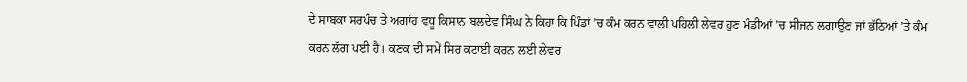ਦੇ ਸਾਬਕਾ ਸਰਪੰਚ ਤੇ ਅਗਾਂਹ ਵਧੂ ਕਿਸਾਨ ਬਲਦੇਵ ਸਿੰਘ ਨੇ ਕਿਹਾ ਕਿ ਪਿੰਡਾਂ ’ਚ ਕੰਮ ਕਰਨ ਵਾਲੀ ਪਹਿਲੀ ਲੇਵਰ ਹੁਣ ਮੰਡੀਆਂ ’ਚ ਸੀਜਨ ਲਗਾਉਣ ਜਾਂ ਭੱਠਿਆਂ ’ਤੇ ਕੰਮ ਕਰਨ ਲੱਗ ਪਈ ਹੈ। ਕਣਕ ਦੀ ਸਮੇਂ ਸਿਰ ਕਟਾਈ ਕਰਨ ਲਈ ਲੇਵਰ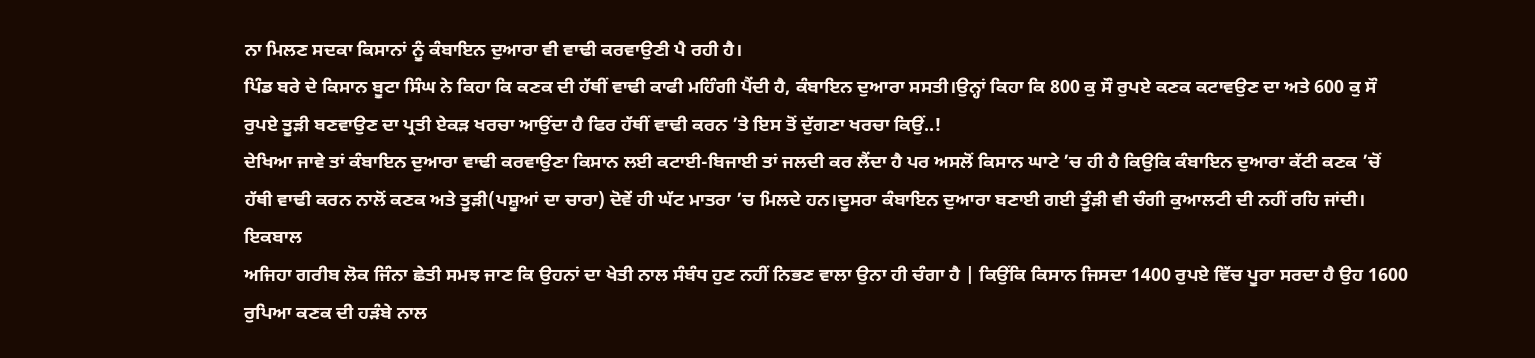ਨਾ ਮਿਲਣ ਸਦਕਾ ਕਿਸਾਨਾਂ ਨੂੰ ਕੰਬਾਇਨ ਦੁਆਰਾ ਵੀ ਵਾਢੀ ਕਰਵਾਉਣੀ ਪੈ ਰਹੀ ਹੈ।
ਪਿੰਡ ਬਰੇ ਦੇ ਕਿਸਾਨ ਬੂਟਾ ਸਿੰਘ ਨੇ ਕਿਹਾ ਕਿ ਕਣਕ ਦੀ ਹੱਥੀਂ ਵਾਢੀ ਕਾਫੀ ਮਹਿੰਗੀ ਪੈਂਦੀ ਹੈ, ਕੰਬਾਇਨ ਦੁਆਰਾ ਸਸਤੀ।ਉਨ੍ਹਾਂ ਕਿਹਾ ਕਿ 800 ਕੁ ਸੌ ਰੁਪਏ ਕਣਕ ਕਟਾਵਉਣ ਦਾ ਅਤੇ 600 ਕੁ ਸੌ ਰੁਪਏ ਤੂੜੀ ਬਣਵਾਉਣ ਦਾ ਪ੍ਰਤੀ ਏਕੜ ਖਰਚਾ ਆਉਂਦਾ ਹੈ ਫਿਰ ਹੱਥੀਂ ਵਾਢੀ ਕਰਨ ’ਤੇ ਇਸ ਤੋਂ ਦੁੱਗਣਾ ਖਰਚਾ ਕਿਉਂ..!
ਦੇਖਿਆ ਜਾਵੇ ਤਾਂ ਕੰਬਾਇਨ ਦੁਆਰਾ ਵਾਢੀ ਕਰਵਾਉਣਾ ਕਿਸਾਨ ਲਈ ਕਟਾਈ-ਬਿਜਾਈ ਤਾਂ ਜਲਦੀ ਕਰ ਲੈਂਦਾ ਹੈ ਪਰ ਅਸਲੋਂ ਕਿਸਾਨ ਘਾਟੇ ’ਚ ਹੀ ਹੈ ਕਿਉਕਿ ਕੰਬਾਇਨ ਦੁਆਰਾ ਕੱਟੀ ਕਣਕ ’ਚੋਂ ਹੱਥੀ ਵਾਢੀ ਕਰਨ ਨਾਲੋਂ ਕਣਕ ਅਤੇ ਤੂੜੀ(ਪਸ਼ੂਆਂ ਦਾ ਚਾਰਾ) ਦੋਵੇਂ ਹੀ ਘੱਟ ਮਾਤਰਾ ’ਚ ਮਿਲਦੇ ਹਨ।ਦੂਸਰਾ ਕੰਬਾਇਨ ਦੁਆਰਾ ਬਣਾਈ ਗਈ ਤੂੰੜੀ ਵੀ ਚੰਗੀ ਕੁਆਲਟੀ ਦੀ ਨਹੀਂ ਰਹਿ ਜਾਂਦੀ।
ਇਕਬਾਲ
ਅਜਿਹਾ ਗਰੀਬ ਲੋਕ ਜਿੰਨਾ ਛੇਤੀ ਸਮਝ ਜਾਣ ਕਿ ਉਹਨਾਂ ਦਾ ਖੇਤੀ ਨਾਲ ਸੰਬੰਧ ਹੁਣ ਨਹੀਂ ਨਿਭਣ ਵਾਲਾ ਉਨਾ ਹੀ ਚੰਗਾ ਹੈ | ਕਿਉਂਕਿ ਕਿਸਾਨ ਜਿਸਦਾ 1400 ਰੁਪਏ ਵਿੱਚ ਪੂਰਾ ਸਰਦਾ ਹੈ ਉਹ 1600 ਰੁਪਿਆ ਕਣਕ ਦੀ ਹੜੰਬੇ ਨਾਲ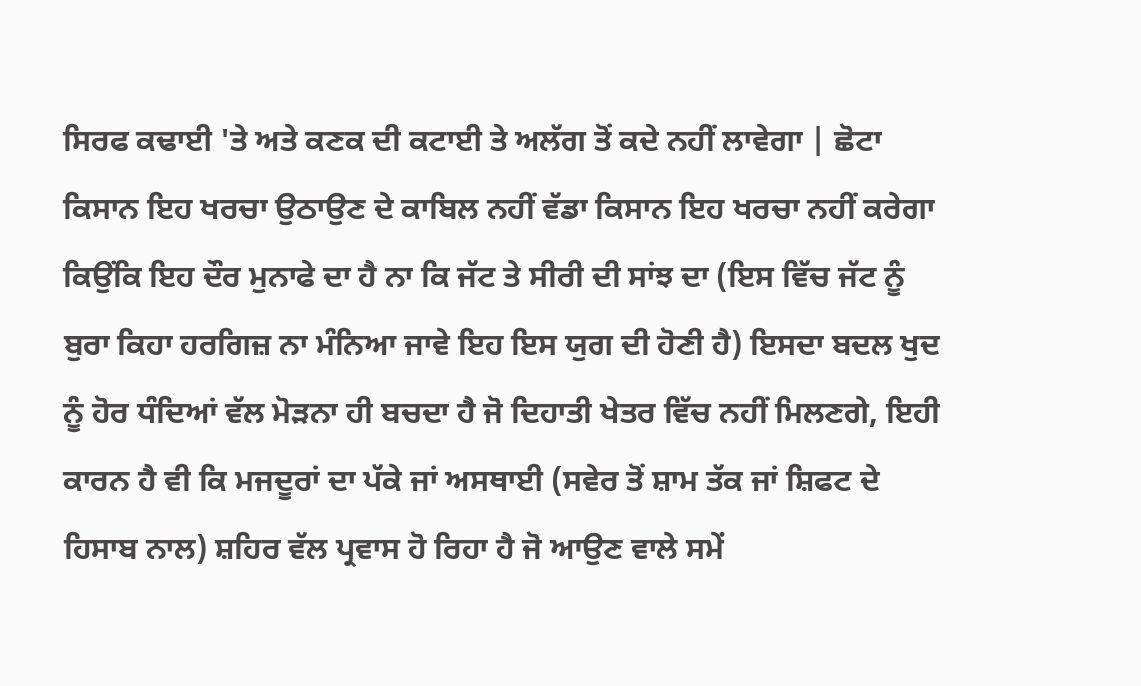ਸਿਰਫ ਕਢਾਈ 'ਤੇ ਅਤੇ ਕਣਕ ਦੀ ਕਟਾਈ ਤੇ ਅਲੱਗ ਤੋਂ ਕਦੇ ਨਹੀਂ ਲਾਵੇਗਾ | ਛੋਟਾ ਕਿਸਾਨ ਇਹ ਖਰਚਾ ਉਠਾਉਣ ਦੇ ਕਾਬਿਲ ਨਹੀਂ ਵੱਡਾ ਕਿਸਾਨ ਇਹ ਖਰਚਾ ਨਹੀਂ ਕਰੇਗਾ ਕਿਉਂਕਿ ਇਹ ਦੌਰ ਮੁਨਾਫੇ ਦਾ ਹੈ ਨਾ ਕਿ ਜੱਟ ਤੇ ਸੀਰੀ ਦੀ ਸਾਂਝ ਦਾ (ਇਸ ਵਿੱਚ ਜੱਟ ਨੂੰ ਬੁਰਾ ਕਿਹਾ ਹਰਗਿਜ਼ ਨਾ ਮੰਨਿਆ ਜਾਵੇ ਇਹ ਇਸ ਯੁਗ ਦੀ ਹੋਣੀ ਹੈ) ਇਸਦਾ ਬਦਲ ਖੁਦ ਨੂੰ ਹੋਰ ਧੰਦਿਆਂ ਵੱਲ ਮੋੜਨਾ ਹੀ ਬਚਦਾ ਹੈ ਜੋ ਦਿਹਾਤੀ ਖੇਤਰ ਵਿੱਚ ਨਹੀਂ ਮਿਲਣਗੇ, ਇਹੀ ਕਾਰਨ ਹੈ ਵੀ ਕਿ ਮਜਦੂਰਾਂ ਦਾ ਪੱਕੇ ਜਾਂ ਅਸਥਾਈ (ਸਵੇਰ ਤੋਂ ਸ਼ਾਮ ਤੱਕ ਜਾਂ ਸ਼ਿਫਟ ਦੇ ਹਿਸਾਬ ਨਾਲ) ਸ਼ਹਿਰ ਵੱਲ ਪ੍ਰਵਾਸ ਹੋ ਰਿਹਾ ਹੈ ਜੋ ਆਉਣ ਵਾਲੇ ਸਮੇਂ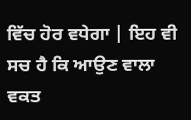ਵਿੱਚ ਹੋਰ ਵਧੇਗਾ | ਇਹ ਵੀ ਸਚ ਹੈ ਕਿ ਆਉਣ ਵਾਲਾ ਵਕਤ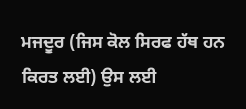ਮਜਦੂਰ (ਜਿਸ ਕੋਲ ਸਿਰਫ ਹੱਥ ਹਨ ਕਿਰਤ ਲਈ) ਉਸ ਲਈ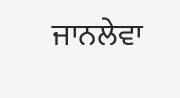ਜਾਨਲੇਵਾ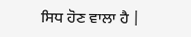ਸਿਧ ਹੋਣ ਵਾਲਾ ਹੈ |